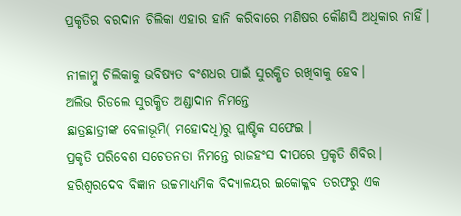ପ୍ରକୃତିର ବରଦାନ ଚିଲିକା ଏହାର ହାନି କରିବାରେ ମଣିଷର କୌଣସି ଅଧିକାର ନାହିଁ।

ନୀଳାମ୍ବୁ ଚିଲିକାକୁ ଭବିଷ୍ୟତ ବଂଶଧର ପାଇଁ ସୁରକ୍ଷିତ ରଖିବାକୁ ହେବ।
ଅଲିଭ ରିଡଲେ ସୁରକ୍ଷିତ ଅଣ୍ଡାଦାନ ନିମନ୍ତେ
ଛାତ୍ରଛାତ୍ରୀଙ୍କ ବେଳାଭୂମି( ମହୋଦଧି)ରୁ ପ୍ଲାଷ୍ଟିକ ସଫେଇ ।
ପ୍ରକୃତି ପରିବେଶ ସଚେତନତା ନିମନ୍ତେ ରାଜହଂସ ଦୀପରେ ପ୍ରକୃତି ଶିବିର।
ହରିଶ୍ବରଦେବ ବିଜ୍ଞାନ ଉଚ୍ଚମାଧ୍ୟମିକ ବିଦ୍ଯାଳୟର ଇକୋକ୍ଳବ ତରଫରୁ ଏକ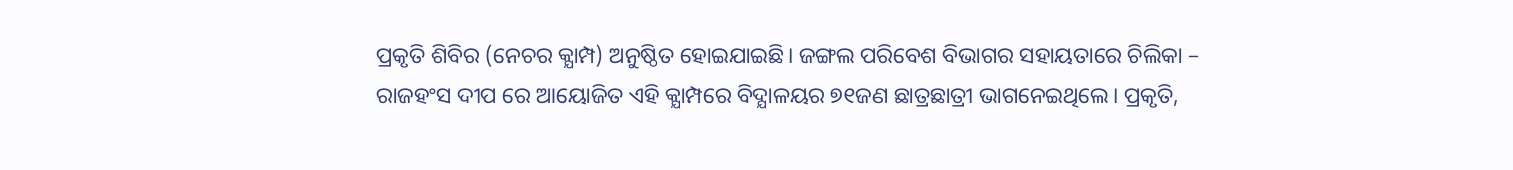ପ୍ରକୃତି ଶିବିର (ନେଚର କ୍ଯାମ୍ପ) ଅନୁଷ୍ଠିତ ହୋଇଯାଇଛି। ଜଙ୍ଗଲ ପରିବେଶ ବିଭାଗର ସହାୟତାରେ ଚିଲିକା – ରାଜହଂସ ଦୀପ ରେ ଆୟୋଜିତ ଏହି କ୍ଯାମ୍ପରେ ବିଦ୍ଯାଳୟର ୭୧ଜଣ ଛାତ୍ରଛାତ୍ରୀ ଭାଗନେଇଥିଲେ। ପ୍ରକୃତି,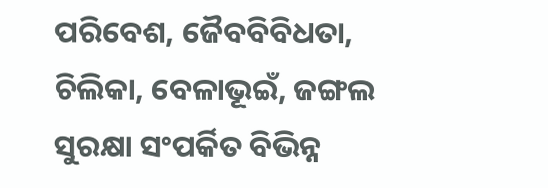ପରିବେଶ, ଜୈବବିବିଧତା, ଚିଲିକା, ବେଳାଭୂଇଁ, ଜଙ୍ଗଲ ସୁରକ୍ଷା ସଂପର୍କିତ ବିଭିନ୍ନ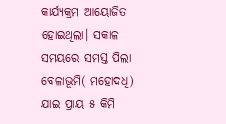କାର୍ଯ୍ୟକ୍ରମ ଆୟୋଜିତ ହୋଇଥିଲା। ସକାଳ ସମୟରେ ସମସ୍ତ ପିଲା ବେଳାଭୂମି( ମହୋଦଧି) ଯାଇ ପ୍ରାୟ ୫ କିମି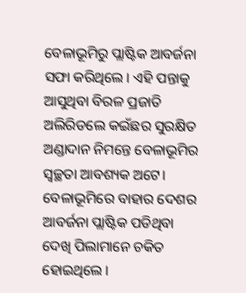ବେଳାଭୂମିରୁ ପ୍ଲାଷ୍ଟିକ ଆବର୍ଜନା ସଫା କରିଥିଲେ। ଏହି ପନ୍ତାକୁ ଆସୁଥିବା ବିରଳ ପ୍ରଜାତି ଅଲିରିଡଲେ କଇଁଛର ସୁରକ୍ଷିତ ଅଣ୍ଡାଦାନ ନିମନ୍ତେ ବେଳାଭୂମିର ସ୍ବଚ୍ଛତା ଆବଶ୍ୟକ ଅଟେ। ବେଳାଭୂମିରେ ବାହାର ଦେଶର ଆବର୍ଜନା ପ୍ଲାଷ୍ଟିକ ପଡିଥିବା ଦେଖି ପିଲାମାନେ ଚକିତ ହୋଇଥିଲେ।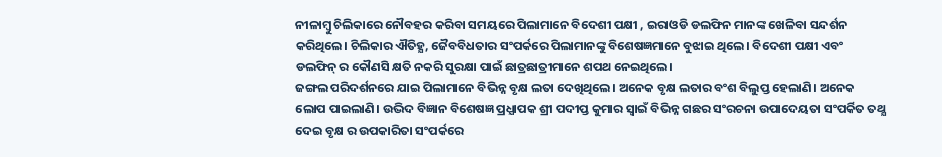ନୀଳାମ୍ବୁ ଚିଲିକାରେ ନୌବହର କରିବା ସମୟରେ ପିଲାମାନେ ବିଦେଶୀ ପକ୍ଷୀ , ଇରାଓଡି ଡଲଫିନ ମାନଙ୍କ ଖେଳିବା ସନ୍ଦର୍ଶନ କରିଥିଲେ। ଚିଲିକାର ଐତିହ୍ଯ, ଜୈବବିଧତାର ସଂପର୍କରେ ପିଲାମାନଙ୍କୁ ବିଶେଷଜ୍ଞମାନେ ବୁଝାଇ ଥିଲେ। ବିଦେଶୀ ପକ୍ଷୀ ଏବଂ ଡଲଫିନ୍ ର କୌଣସି କ୍ଷତି ନକରି ସୁରକ୍ଷା ପାଇଁ ଛାତ୍ରଛାତ୍ରୀମାନେ ଶପଥ ନେଇଥିଲେ।
ଜଙ୍ଗଲ ପରିଦର୍ଶନରେ ଯାଇ ପିଲାମାନେ ବିଭିନ୍ନ ବୃକ୍ଷ ଲତା ଦେଖିଥିଲେ। ଅନେକ ବୃକ୍ଷ ଲତାର ବଂଶ ବିଲୁପ୍ତ ହେଲାଣି। ଅନେକ ଲୋପ ପାଇଲାଣି। ଉଦ୍ଭିଦ ବିଜ୍ଞାନ ବିଶେଷଜ୍ଞ ପ୍ରଧ୍ଯାପକ ଶ୍ରୀ ପଦୀପ୍ତ କୁମାର ସ୍ବାଇଁ ବିଭିନ୍ନ ଗଛର ସଂରଚନା ଉପାଦେୟତା ସଂପର୍କିତ ତଥ୍ଯ ଦେଇ ବୃକ୍ଷ ର ଉପକାରିତା ସଂପର୍କରେ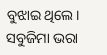ବୁଝାଇ ଥିଲେ।
ସବୁଜିମା ଭରା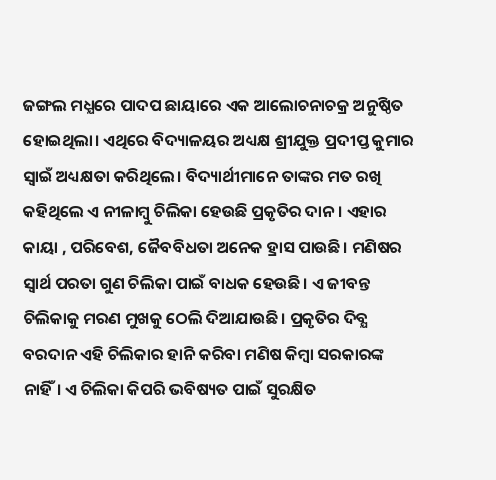ଜଙ୍ଗଲ ମଧ୍ଯରେ ପାଦପ ଛାୟାରେ ଏକ ଆଲୋଚନାଚକ୍ର ଅନୁଷ୍ଠିତ ହୋଇଥିଲା। ଏଥିରେ ବିଦ୍ୟାଳୟର ଅଧ୍ୟକ୍ଷ ଶ୍ରୀଯୁକ୍ତ ପ୍ରଦୀପ୍ତ କୁମାର ସ୍ବାଇଁ ଅଧ୍ୟକ୍ଷତା କରିଥିଲେ। ବିଦ୍ୟାର୍ଥୀମାନେ ତାଙ୍କର ମତ ରଖି କହିଥିଲେ ଏ ନୀଳାମ୍ବୁ ଚିଲିକା ହେଉଛି ପ୍ରକୃତିର ଦାନ। ଏହାର କାୟା , ପରିବେଶ, ଜୈବବିଧତା ଅନେକ ହ୍ରାସ ପାଉଛି। ମଣିଷର ସ୍ବାର୍ଥ ପରତା ଗୁଣ ଚିଲିକା ପାଇଁ ବାଧକ ହେଉଛି। ଏ ଜୀବନ୍ତ ଚିଲିକାକୁ ମରଣ ମୁଖକୁ ଠେଲି ଦିଆଯାଉଛି। ପ୍ରକୃତିର ଦିବ୍ଯ ବରଦାନ ଏହି ଚିଲିକାର ହାନି କରିବା ମଣିଷ କିମ୍ବା ସରକାରଙ୍କ ନାହିଁ। ଏ ଚିଲିକା କିପରି ଭବିଷ୍ୟତ ପାଇଁ ସୁରକ୍ଷିତ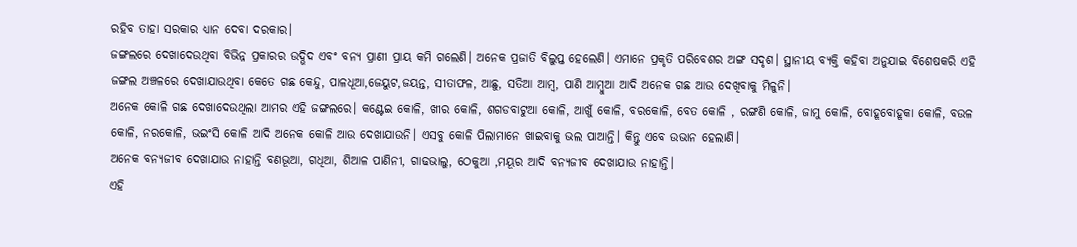ରହିବ ତାହା ସରକାର ଧ୍ଯାନ ଦେବା ଦରକାର।
ଜଙ୍ଗଲରେ ଦେଖାଦେଉଥିବା ବିଭିନ୍ନ ପ୍ରକାରର ଉଦ୍ଭିଦ ଏବଂ ବନ୍ଯ ପ୍ରାଣୀ ପ୍ରାୟ କମି ଗଲେଣି। ଅନେକ ପ୍ରଜାତି ବିଲୁପ୍ତ ହେଲେଣି। ଏମାନେ ପ୍ରକୃତି ପରିବେଶର ଅଙ୍ଗ ସଦୃଶ। ସ୍ଥାନୀୟ ବ୍ଯକ୍ତି କହିବା ଅନୁଯାଇ ବିଶେଷକରି ଏହି ଜଙ୍ଗଲ ଅଞ୍ଚଳରେ ଦେଖାଯାଉଥିବା କେତେ ଗଛ କେନ୍ଦୁ, ପାଳଧୂଆ,ଜେୟୁଟ,ଜୟନ୍ତ, ସୀତାଫଳ, ଆଛୁ, ସତିଆ ଆମ୍ବ, ପାଣି ଆମ୍ବୁଆ ଆଦି ଅନେକ ଗଛ ଆଉ ଦେଖିବାକୁ ମିଳୁନି।
ଅନେକ କୋଳି ଗଛ ଦେଖାଦେଉଥିଲା ଆମର ଏହି ଜଙ୍ଗଲରେ। କଣ୍ଟେଇ କୋଳି, ଖୀର କୋଳି, ଶଗଡବାଟୁଆ କୋଳି, ଆଖୁଁ କୋଳି, ବରକୋଳି, ବେତ କୋଳି , ରଙ୍ଗଣି କୋଳି, ଜାମୁ କୋଳି, ବୋହୂବୋହୂକା କୋଳି, ବଉଳ କୋଳି, ନରକୋଳି, ଭଇଂସି କୋଳି ଆଦି ଅନେକ କୋଳି ଆଉ ଦେଖାଯାଉନି। ଏସବୁ କୋଳି ପିଲାମାନେ ଖାଇବାକୁ ଭଲ ପାଆନ୍ତି। କିନ୍ତୁ ଏବେ ଉଭାନ ହେଲାଣି।
ଅନେକ ବନ୍ଯଜୀବ ଦେଖାଯାଉ ନାହାନ୍ତି ବଣଭୂଆ, ଗଧିଆ, ଶିଆଳ ପାଣିନୀ, ଗାଢଭାଲୁ, ଠେକୁଆ ,ମୟୂର ଆଦି ବନ୍ଯଜୀବ ଦେଖାଯାଉ ନାହାନ୍ତି।
ଏହି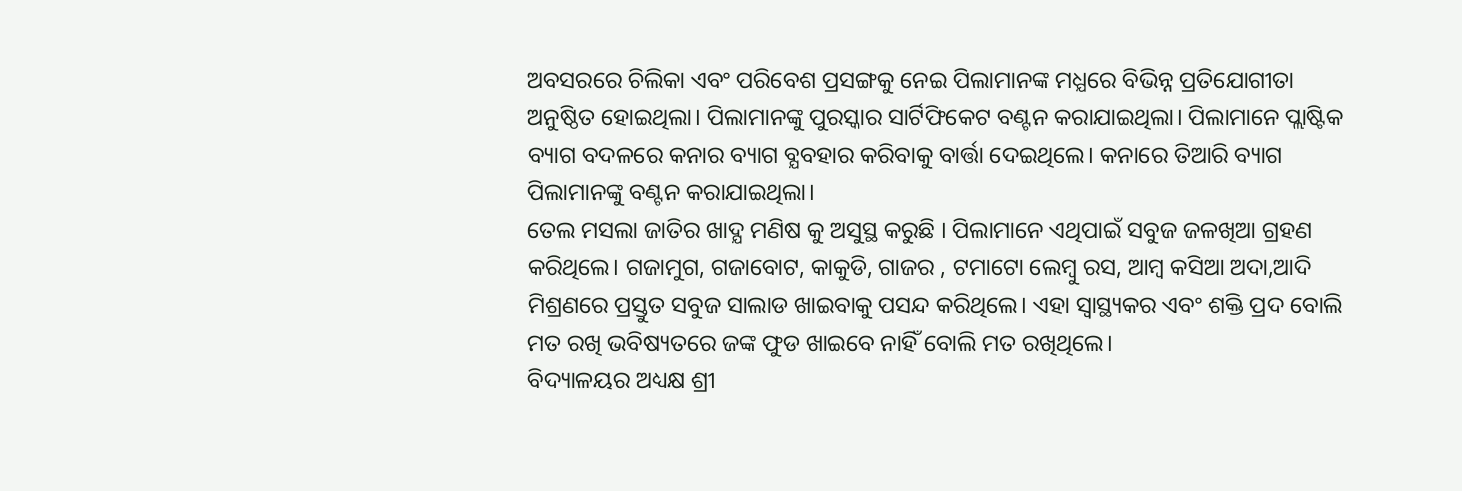ଅବସରରେ ଚିଲିକା ଏବଂ ପରିବେଶ ପ୍ରସଙ୍ଗକୁ ନେଇ ପିଲାମାନଙ୍କ ମଧ୍ଯରେ ବିଭିନ୍ନ ପ୍ରତିଯୋଗୀତା ଅନୁଷ୍ଠିତ ହୋଇଥିଲା। ପିଲାମାନଙ୍କୁ ପୁରସ୍କାର ସାର୍ଟିଫିକେଟ ବଣ୍ଟନ କରାଯାଇଥିଲା। ପିଲାମାନେ ପ୍ଲାଷ୍ଟିକ ବ୍ୟାଗ ବଦଳରେ କନାର ବ୍ୟାଗ ବ୍ଯବହାର କରିବାକୁ ବାର୍ତ୍ତା ଦେଇଥିଲେ। କନାରେ ତିଆରି ବ୍ୟାଗ ପିଲାମାନଙ୍କୁ ବଣ୍ଟନ କରାଯାଇଥିଲା।
ତେଲ ମସଲା ଜାତିର ଖାଦ୍ଯ ମଣିଷ କୁ ଅସୁସ୍ଥ କରୁଛି । ପିଲାମାନେ ଏଥିପାଇଁ ସବୁଜ ଜଳଖିଆ ଗ୍ରହଣ କରିଥିଲେ। ଗଜାମୁଗ, ଗଜାବୋଟ, କାକୁଡି, ଗାଜର , ଟମାଟୋ ଲେମ୍ବୁ ରସ, ଆମ୍ବ କସିଆ ଅଦା,ଆଦି ମିଶ୍ରଣରେ ପ୍ରସ୍ତୁତ ସବୁଜ ସାଲାଡ ଖାଇବାକୁ ପସନ୍ଦ କରିଥିଲେ। ଏହା ସ୍ବାସ୍ଥ୍ୟକର ଏବଂ ଶକ୍ତି ପ୍ରଦ ବୋଲି ମତ ରଖି ଭବିଷ୍ୟତରେ ଜଙ୍କ ଫୁଡ ଖାଇବେ ନାହିଁ ବୋଲି ମତ ରଖିଥିଲେ।
ବିଦ୍ୟାଳୟର ଅଧ୍ୟକ୍ଷ ଶ୍ରୀ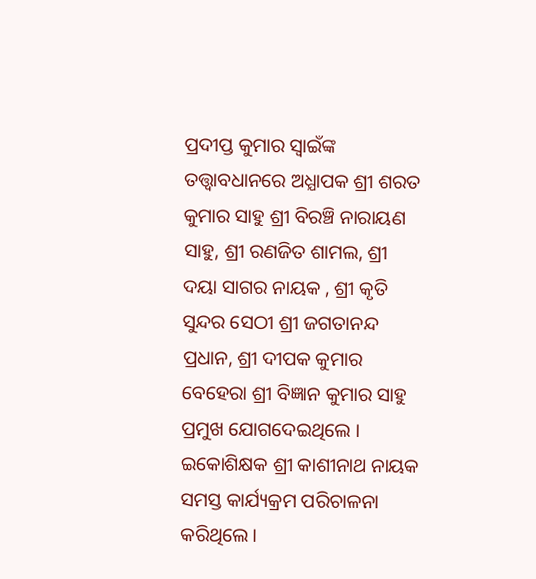ପ୍ରଦୀପ୍ତ କୁମାର ସ୍ବାଇଁଙ୍କ ତତ୍ତ୍ବାବଧାନରେ ଅଧ୍ଯାପକ ଶ୍ରୀ ଶରତ କୁମାର ସାହୁ ଶ୍ରୀ ବିରଞ୍ଚି ନାରାୟଣ ସାହୁ, ଶ୍ରୀ ରଣଜିତ ଶାମଲ, ଶ୍ରୀ ଦୟା ସାଗର ନାୟକ , ଶ୍ରୀ କୃତି ସୁନ୍ଦର ସେଠୀ ଶ୍ରୀ ଜଗତାନନ୍ଦ ପ୍ରଧାନ, ଶ୍ରୀ ଦୀପକ କୁମାର ବେହେରା ଶ୍ରୀ ବିଜ୍ଞାନ କୁମାର ସାହୁ ପ୍ରମୁଖ ଯୋଗଦେଇଥିଲେ । ଇକୋଶିକ୍ଷକ ଶ୍ରୀ କାଶୀନାଥ ନାୟକ ସମସ୍ତ କାର୍ଯ୍ୟକ୍ରମ ପରିଚାଳନା କରିଥିଲେ।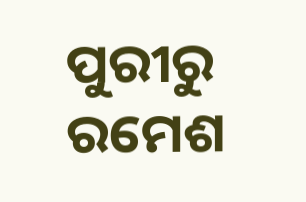ପୁରୀରୁ ରମେଶ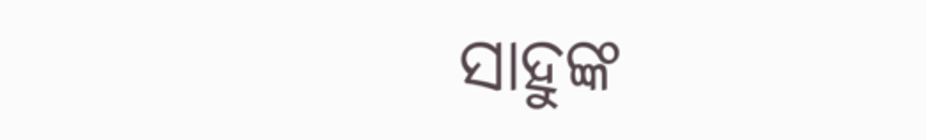ସାହୁଙ୍କ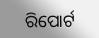ରିପୋର୍ଟ